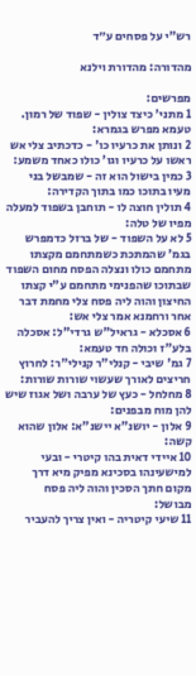רש"י על פסחים ע״ד

מהדורה: מהדורת וילנא

מפרשים:
1 מתני' כיצד צולין - שפוד של רמון. טעמא מפרש בגמרא:
2 ונותן את כרעיו כו' - כדכתיב צלי אש ראשו על כרעיו וגו' כולו כאחד משמע:
3 כמין בישול הוא זה - שמבשל בני מעיו בתוכו כמו בתוך הקדירה:
4 תולין חוצה לו - תוחבן בשפוד למעלה מפיו של טלה:
5 לא על השפוד - של ברזל כדמפרש בגמ' שהמתכת כשמתחמם מקצתו מתחמם כולו ונצלה הפסח מחום השפוד שבתוכו שהפנימי מתחמם ע"י קצתו החיצון והוה ליה פסח צלי מחמת דבר אחר ורחמנא אמר צלי אש:
6 אסכלא - גראיל"ש גרדי"ל: אסכלה בלע"ז וכולה חד טעמא:
7 גמ' שיבי - קנלי"ר קנילי"ר: לחרוץ חריצים לאורך שעשוי שורות שורות:
8 מחלחל - כעץ של ערבה ושל אגוז שיש להן מוח מבפנים:
9 אלון - יושנ"א יישנ"א: אלון שהוא קשה:
10 איידי דאית בהו קיטרי - ובעי למישעינהו בסכינא מפיק מיא דרך מקום חתך הסכין והוה ליה פסח מבושל:
11 שיעי קיטריה - ואין צריך להעביר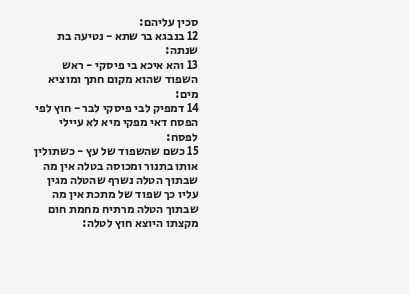סכין עליהם:
12 בנבגא בר שתא - נטיעה בת שנתה:
13 והא איכא בי פיסקי - ראש השפוד שהוא מקום חתך ומוציא מים:
14 דמפיק לבי פיסקי לבר - חוץ לפי הפסח דאי מפקי מיא לא עיילי לפסח:
15 כשם שהשפוד של עץ - כשתולין אותו בתנור ומכוסה בטלה אין מה שבתוך הטלה נשרף שהטלה מגין עליו כך שפוד של מתכת אין מה שבתוך הטלה מרתיח מחמת חום מקצתו היוצא חוץ לטלה: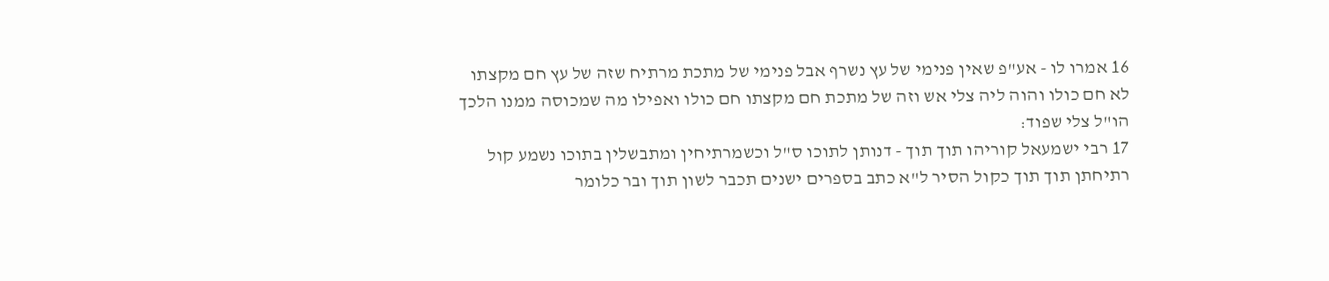16 אמרו לו - אע"פ שאין פנימי של עץ נשרף אבל פנימי של מתכת מרתיח שזה של עץ חם מקצתו לא חם כולו והוה ליה צלי אש וזה של מתכת חם מקצתו חם כולו ואפילו מה שמכוסה ממנו הלכך הו"ל צלי שפוד:
17 רבי ישמעאל קוריהו תוך תוך - דנותן לתוכו ס"ל וכשמרתיחין ומתבשלין בתוכו נשמע קול רתיחתן תוך תוך כקול הסיר ל"א כתב בספרים ישנים תכבר לשון תוך ובר כלומר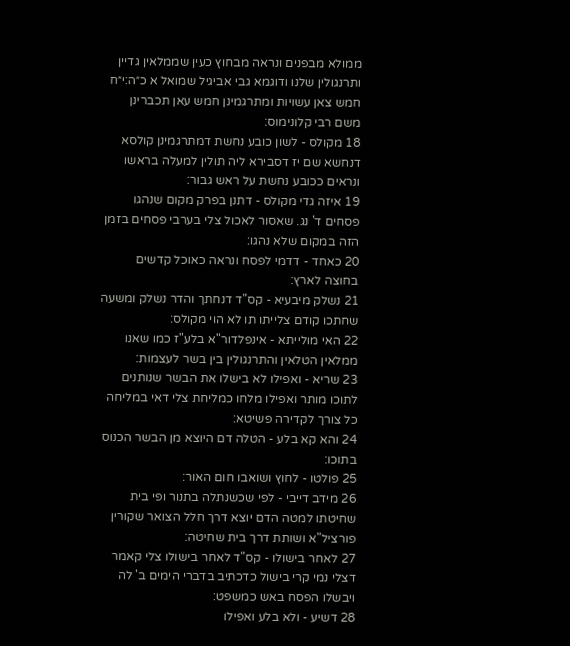ממולא מבפנים ונראה מבחוץ כעין שממלאין גדיין ותרנגולין שלנו ודוגמא גבי אביגיל שמואל א כ״ה:י״ח חמש צאן עשויות ומתרגמינן חמש עאן תכברינן משם רבי קלונימוס:
18 מקולס - לשון כובע נחשת דמתרגמינן קולסא דנחשא שם יז דסבירא ליה תולין למעלה בראשו ונראים ככובע נחשת על ראש גבור:
19 איזה גדי מקולס - דתנן בפרק מקום שנהגו פסחים ד' נג. שאסור לאכול צלי בערבי פסחים בזמן הזה במקום שלא נהגו:
20 כאחד - דדמי לפסח ונראה כאוכל קדשים בחוצה לארץ:
21 נשלק מיבעיא - קס"ד דנחתך והדר נשלק ומשעה שחתכו קודם צלייתו תו לא הוי מקולס:
22 האי מולייתא - אינפלדור"א בלע"ז כמו שאנו ממלאין הטלאין והתרנגולין בין בשר לעצמות:
23 שריא - ואפילו לא בישלו את הבשר שנותנים לתוכו מותר ואפילו מלחו כמליחת צלי דאי במליחה כל צורך לקדירה פשיטא:
24 והא קא בלע - הטלה דם היוצא מן הבשר הכנוס בתוכו:
25 פולטו - לחוץ ושואבו חום האור:
26 מידב דייבי - לפי שכשנתלה בתנור ופי בית שחיטתו למטה הדם יוצא דרך חלל הצואר שקורין פורציל"א ושותת דרך בית שחיטה:
27 לאחר בישולו - קס"ד לאחר בישולו צלי קאמר דצלי נמי קרי בישול כדכתיב בדברי הימים ב' לה ויבשלו הפסח באש כמשפט:
28 דשיע - ולא בלע ואפילו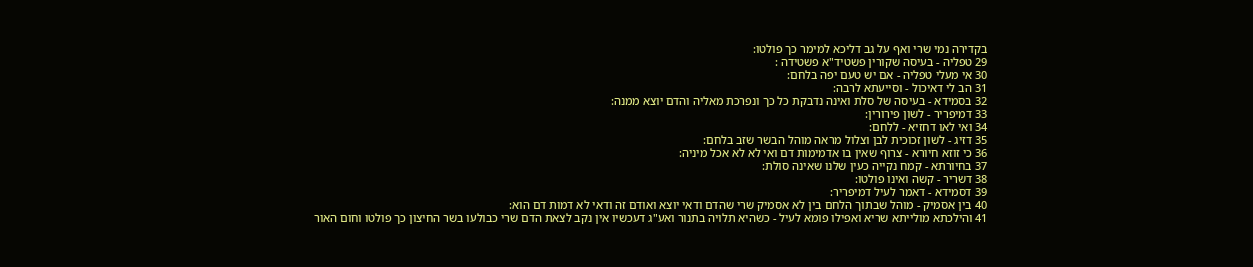בקדירה נמי שרי ואף על גב דליכא למימר כך פולטו:
29 טפליה - בעיסה שקורין פשטיד"א פשטידה :
30 אי מעלי טפליה - אם יש טעם יפה בלחם:
31 הב לי דאיכול - וסייעתא לרבה:
32 בסמידא - בעיסה של סלת ואינה נדבקת כל כך ונפרכת מאליה והדם יוצא ממנה:
33 דמיפריר - לשון פירורין:
34 ואי לאו דחזיא - ללחם:
35 דזיג - לשון זכוכית לבן וצלול מראה מוהל הבשר שזב בלחם:
36 כי זוזא חיורא - צרוף שאין בו אדמימות דם ואי לא לא אכל מיניה:
37 בחיורתא - קמח נקייה כעין שלנו שאינה סולת:
38 דשריר - קשה ואינו פולטו:
39 דסמידא - דאמר לעיל דמיפריר:
40 בין אסמיק - מוהל שבתוך הלחם בין לא אסמיק שרי שהדם ודאי יוצא ואודם זה ודאי לא דמות דם הוא:
41 והילכתא מולייתא שריא ואפילו פומא לעיל - כשהיא תלויה בתנור ואע"ג דעכשיו אין נקב לצאת הדם שרי כבולעו בשר החיצון כך פולטו וחום האור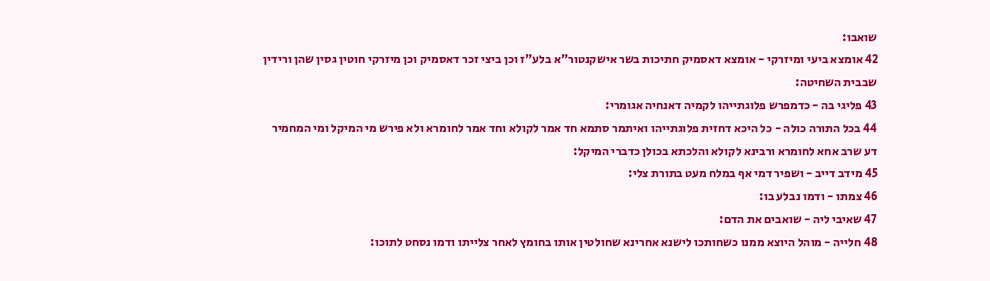שואבו:
42 אומצא ביעי ומיזרקי - אומצא דאסמיק חתיכות בשר אישקנטור"א בלע"ז וכן ביצי זכר דאסמיק וכן מיזרקי חוטין גסין שהן ורידין שבבית השחיטה:
43 פליגי בה - כדמפרש פלוגתייהו לקמיה דאנחיה אגומרי:
44 בכל התורה כולה - כל היכא דחזית פלוגתייהו ואיתמר סתמא חד אמר לקולא וחד אמר לחומרא ולא פירש מי המיקל ומי המחמיר דע שרב אחא לחומרא ורבינא לקולא והלכתא בכולן כדברי המיקל:
45 מידב דייב - ושפיר דמי אף במלח מעט בתורת צלי:
46 צמתו - ודמו נבלע בו:
47 שאיבי ליה - שואבים את הדם:
48 חלייה - מוהל היוצא ממנו כשחותכו לישנא אחרינא שחולטין אותו בחומץ לאחר צלייתו ודמו נסחט לתוכו: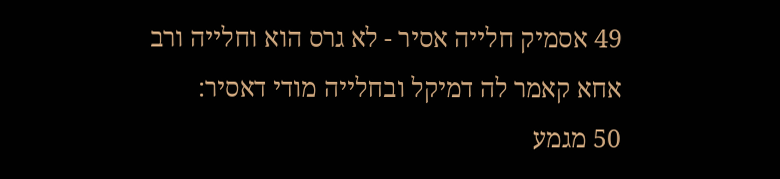49 אסמיק חלייה אסיר - לא גרס הוא וחלייה ורב אחא קאמר לה דמיקל ובחלייה מודי דאסיר:
50 מגמע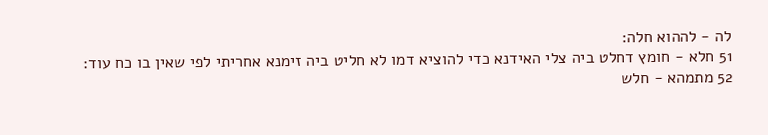לה - לההוא חלה:
51 חלא - חומץ דחלט ביה צלי האידנא כדי להוציא דמו לא חליט ביה זימנא אחריתי לפי שאין בו כח עוד:
52 מתמהא - חלש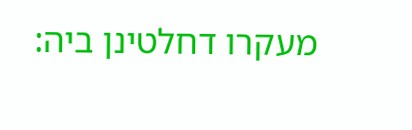מעקרו דחלטינן ביה: